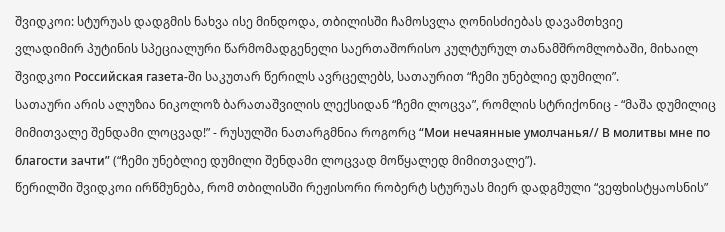შვიდკოი: სტურუას დადგმის ნახვა ისე მინდოდა, თბილისში ჩამოსვლა ღონისძიებას დავამთხვიე
ვლადიმირ პუტინის სპეციალური წარმომადგენელი საერთაშორისო კულტურულ თანამშრომლობაში, მიხაილ შვიდკოი Российская газета-ში საკუთარ წერილს ავრცელებს, სათაურით “ჩემი უნებლიე დუმილი”.
სათაური არის ალუზია ნიკოლოზ ბარათაშვილის ლექსიდან “ჩემი ლოცვა”, რომლის სტრიქონიც - “მაშა დუმილიც მიმითვალე შენდამი ლოცვად!” - რუსულში ნათარგმნია როგორც “Мои нечаянные умолчанья// В молитвы мне по благости зачти” (“ჩემი უნებლიე დუმილი შენდამი ლოცვად მოწყალედ მიმითვალე”).
წერილში შვიდკოი ირწმუნება, რომ თბილისში რეჟისორი რობერტ სტურუას მიერ დადგმული “ვეფხისტყაოსნის”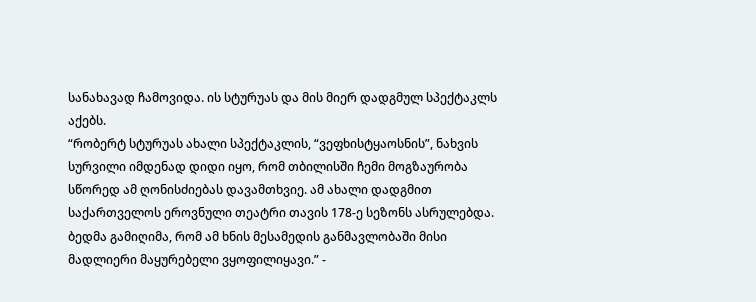სანახავად ჩამოვიდა. ის სტურუას და მის მიერ დადგმულ სპექტაკლს აქებს.
“რობერტ სტურუას ახალი სპექტაკლის, “ვეფხისტყაოსნის”, ნახვის სურვილი იმდენად დიდი იყო, რომ თბილისში ჩემი მოგზაურობა სწორედ ამ ღონისძიებას დავამთხვიე. ამ ახალი დადგმით საქართველოს ეროვნული თეატრი თავის 178-ე სეზონს ასრულებდა. ბედმა გამიღიმა, რომ ამ ხნის მესამედის განმავლობაში მისი მადლიერი მაყურებელი ვყოფილიყავი.” -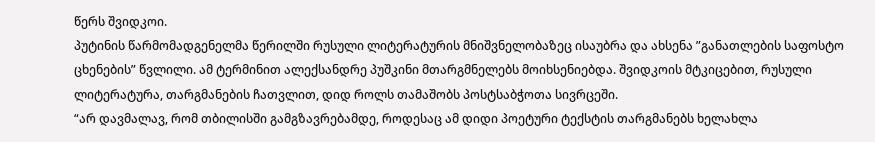წერს შვიდკოი.
პუტინის წარმომადგენელმა წერილში რუსული ლიტერატურის მნიშვნელობაზეც ისაუბრა და ახსენა ”განათლების საფოსტო ცხენების” წვლილი. ამ ტერმინით ალექსანდრე პუშკინი მთარგმნელებს მოიხსენიებდა. შვიდკოის მტკიცებით, რუსული ლიტერატურა, თარგმანების ჩათვლით, დიდ როლს თამაშობს პოსტსაბჭოთა სივრცეში.
“არ დავმალავ, რომ თბილისში გამგზავრებამდე, როდესაც ამ დიდი პოეტური ტექსტის თარგმანებს ხელახლა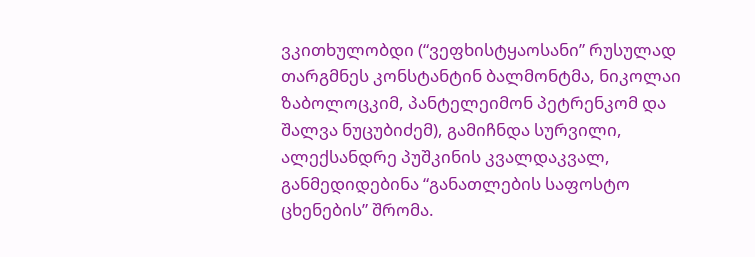ვკითხულობდი (“ვეფხისტყაოსანი” რუსულად თარგმნეს კონსტანტინ ბალმონტმა, ნიკოლაი ზაბოლოცკიმ, პანტელეიმონ პეტრენკომ და შალვა ნუცუბიძემ), გამიჩნდა სურვილი, ალექსანდრე პუშკინის კვალდაკვალ, განმედიდებინა “განათლების საფოსტო ცხენების” შრომა.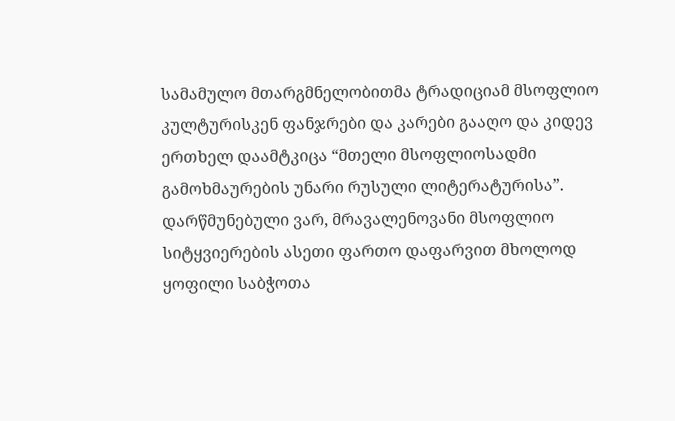სამამულო მთარგმნელობითმა ტრადიციამ მსოფლიო კულტურისკენ ფანჯრები და კარები გააღო და კიდევ ერთხელ დაამტკიცა “მთელი მსოფლიოსადმი გამოხმაურების უნარი რუსული ლიტერატურისა”. დარწმუნებული ვარ, მრავალენოვანი მსოფლიო სიტყვიერების ასეთი ფართო დაფარვით მხოლოდ ყოფილი საბჭოთა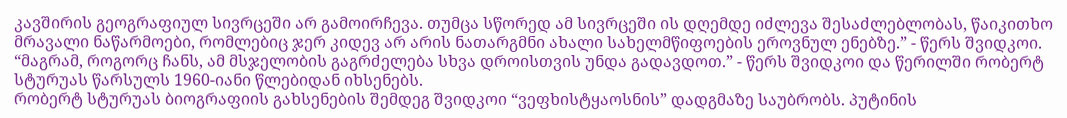კავშირის გეოგრაფიულ სივრცეში არ გამოირჩევა. თუმცა სწორედ ამ სივრცეში ის დღემდე იძლევა შესაძლებლობას, წაიკითხო მრავალი ნაწარმოები, რომლებიც ჯერ კიდევ არ არის ნათარგმნი ახალი სახელმწიფოების ეროვნულ ენებზე.” - წერს შვიდკოი.
“მაგრამ, როგორც ჩანს, ამ მსჯელობის გაგრძელება სხვა დროისთვის უნდა გადავდოთ.” - წერს შვიდკოი და წერილში რობერტ სტურუას წარსულს 1960-იანი წლებიდან იხსენებს.
რობერტ სტურუას ბიოგრაფიის გახსენების შემდეგ შვიდკოი “ვეფხისტყაოსნის” დადგმაზე საუბრობს. პუტინის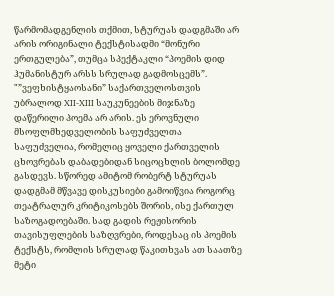წარმომადგენლის თქმით, სტურუას დადგმაში არ არის ორიგინალი ტექსტისადმი “მონური ერთგულება”, თუმცა სპექტაკლი “პოემის დიდ ჰუმანისტურ არსს სრულად გადმოსცემს”.
"”ვეფხისტყაოსანი” საქართველოსთვის უბრალოდ XII-XIII საუკუნეების მიჯნაზე დაწერილი პოემა არ არის. ეს ეროვნული მსოფლმხედველობის საფუძველთა საფუძველია, რომელიც ყოველი ქართველის ცხოვრებას დაბადებიდან სიცოცხლის ბოლომდე გასდევს. სწორედ ამიტომ რობერტ სტურუას დადგმამ მწვავე დისკუსიები გამოიწვია როგორც თეატრალურ კრიტიკოსებს შორის, ისე ქართულ საზოგადოებაში. სად გადის რეჟისორის თავისუფლების საზღვრები, როდესაც ის პოემის ტექსტს, რომლის სრულად წაკითხვას ათ საათზე მეტი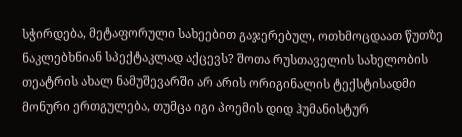სჭირდება, მეტაფორული სახეებით გაჯერებულ, ოთხმოცდაათ წუთზე ნაკლებხნიან სპექტაკლად აქცევს? შოთა რუსთაველის სახელობის თეატრის ახალ ნამუშევარში არ არის ორიგინალის ტექსტისადმი მონური ერთგულება, თუმცა იგი პოემის დიდ ჰუმანისტურ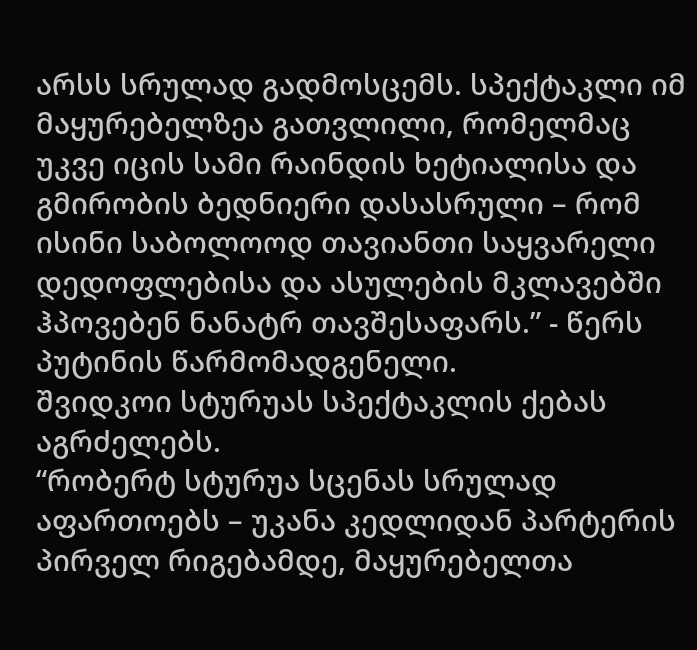არსს სრულად გადმოსცემს. სპექტაკლი იმ მაყურებელზეა გათვლილი, რომელმაც უკვე იცის სამი რაინდის ხეტიალისა და გმირობის ბედნიერი დასასრული – რომ ისინი საბოლოოდ თავიანთი საყვარელი დედოფლებისა და ასულების მკლავებში ჰპოვებენ ნანატრ თავშესაფარს.” - წერს პუტინის წარმომადგენელი.
შვიდკოი სტურუას სპექტაკლის ქებას აგრძელებს.
“რობერტ სტურუა სცენას სრულად აფართოებს – უკანა კედლიდან პარტერის პირველ რიგებამდე, მაყურებელთა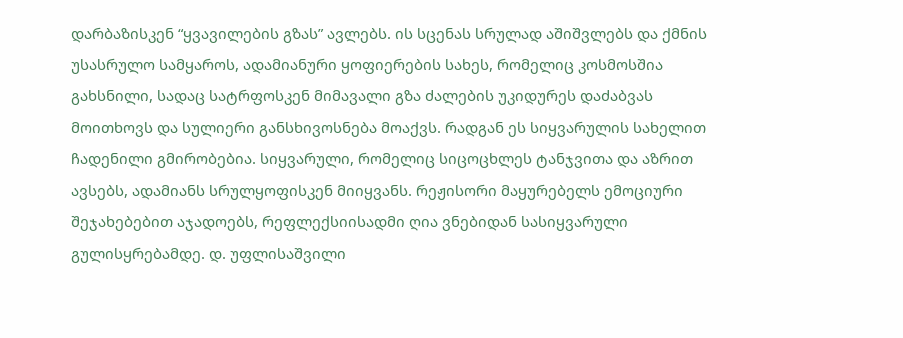დარბაზისკენ “ყვავილების გზას” ავლებს. ის სცენას სრულად აშიშვლებს და ქმნის უსასრულო სამყაროს, ადამიანური ყოფიერების სახეს, რომელიც კოსმოსშია გახსნილი, სადაც სატრფოსკენ მიმავალი გზა ძალების უკიდურეს დაძაბვას მოითხოვს და სულიერი განსხივოსნება მოაქვს. რადგან ეს სიყვარულის სახელით ჩადენილი გმირობებია. სიყვარული, რომელიც სიცოცხლეს ტანჯვითა და აზრით ავსებს, ადამიანს სრულყოფისკენ მიიყვანს. რეჟისორი მაყურებელს ემოციური შეჯახებებით აჯადოებს, რეფლექსიისადმი ღია ვნებიდან სასიყვარული გულისყრებამდე. დ. უფლისაშვილი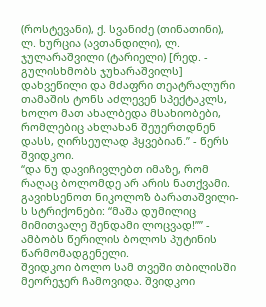(როსტევანი), ქ. სვანიძე (თინათინი), ლ. ხურცია (ავთანდილი), ლ. ჯულარაშვილი (ტარიელი) [რედ. - გულისხმობს ჯუხარაშვილს] დახვეწილი და მძაფრი თეატრალური თამაშის ტონს აძლევენ სპექტაკლს, ხოლო მათ ახალბედა მსახიობები, რომლებიც ახლახან შეუერთდნენ დასს, ღირსეულად ჰყვებიან.” - წერს შვიდკოი.
“და ნუ დავიჩივლებთ იმაზე, რომ რაღაც ბოლომდე არ არის ნათქვამი. გავიხსენოთ ნიკოლოზ ბარათაშვილი-ს სტრიქონები: “მაშა დუმილიც მიმითვალე შენდამი ლოცვად!”” - ამბობს წერილის ბოლოს პუტინის წარმომადგენელი.
შვიდკოი ბოლო სამ თვეში თბილისში მეორეჯერ ჩამოვიდა. შვიდკოი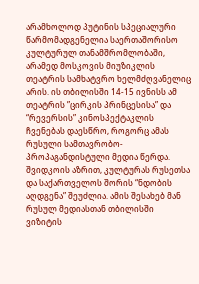არამხოლოდ პუტინის სპეციალური წარმომადგენელია საერთაშორისო კულტურულ თანამშრომლობაში, არამედ მოსკოვის მიუზიკლის თეატრის სამხატვრო ხელმძღვანელიც არის. ის თბილისში 14-15 ივნისს ამ თეატრის ”ცირკის პრინცესისა” და “რევერსის” კინოსპექტაკლის ჩვენებას დაესწრო, როგორც ამას რუსული სამთავრობო-პროპაგანდისტული მედია წერდა.
შვიდკოის აზრით, კულტურას რუსეთსა და საქართველოს შორის “ნდობის აღდგენა” შეუძლია. ამის შესახებ მან რუსულ მედიასთან თბილისში ვიზიტის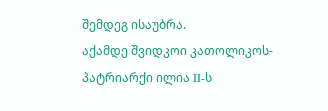შემდეგ ისაუბრა.
აქამდე შვიდკოი კათოლიკოს-პატრიარქი ილია II-ს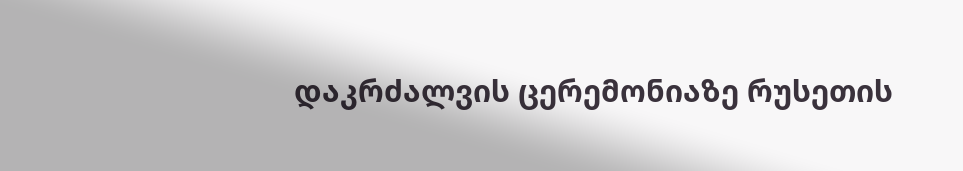დაკრძალვის ცერემონიაზე რუსეთის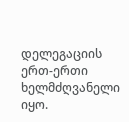დელეგაციის ერთ-ერთი ხელმძღვანელი იყო.